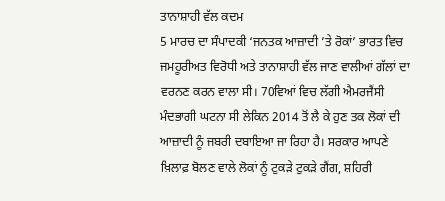ਤਾਨਾਸ਼ਾਹੀ ਵੱਲ ਕਦਮ
5 ਮਾਰਚ ਦਾ ਸੰਪਾਦਕੀ ‘ਜਨਤਕ ਆਜ਼ਾਦੀ ’ਤੇ ਰੋਕਾਂ’ ਭਾਰਤ ਵਿਚ ਜਮਹੂਰੀਅਤ ਵਿਰੋਧੀ ਅਤੇ ਤਾਨਾਸ਼ਾਹੀ ਵੱਲ ਜਾਣ ਵਾਲੀਆਂ ਗੱਲਾਂ ਦਾ ਵਰਨਣ ਕਰਨ ਵਾਲਾ ਸੀ। 70ਵਿਆਂ ਵਿਚ ਲੱਗੀ ਐਮਰਜੈਂਸੀ ਮੰਦਭਾਗੀ ਘਟਨਾ ਸੀ ਲੇਕਿਨ 2014 ਤੋਂ ਲੈ ਕੇ ਹੁਣ ਤਕ ਲੋਕਾਂ ਦੀ ਆਜ਼ਾਦੀ ਨੂੰ ਜਬਰੀ ਦਬਾਇਆ ਜਾ ਰਿਹਾ ਹੈ। ਸਰਕਾਰ ਆਪਣੇ ਖ਼ਿਲਾਫ਼ ਬੋਲਣ ਵਾਲੇ ਲੋਕਾਂ ਨੂੰ ਟੁਕੜੇ ਟੁਕੜੇ ਗੈਂਗ, ਸ਼ਹਿਰੀ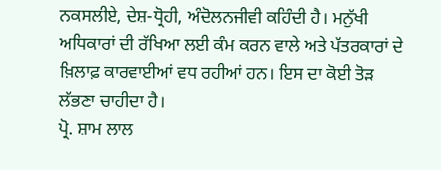ਨਕਸਲੀਏ, ਦੇਸ਼-ਧ੍ਰੋਹੀ, ਅੰਦੋਲਨਜੀਵੀ ਕਹਿੰਦੀ ਹੈ। ਮਨੁੱਖੀ ਅਧਿਕਾਰਾਂ ਦੀ ਰੱਖਿਆ ਲਈ ਕੰਮ ਕਰਨ ਵਾਲੇ ਅਤੇ ਪੱਤਰਕਾਰਾਂ ਦੇ ਖ਼ਿਲਾਫ਼ ਕਾਰਵਾਈਆਂ ਵਧ ਰਹੀਆਂ ਹਨ। ਇਸ ਦਾ ਕੋਈ ਤੋੜ ਲੱਭਣਾ ਚਾਹੀਦਾ ਹੈ।
ਪ੍ਰੋ. ਸ਼ਾਮ ਲਾਲ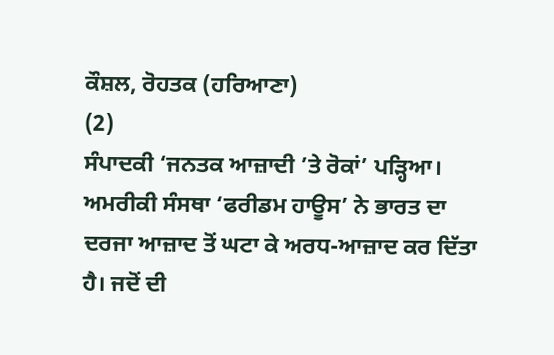ਕੌਸ਼ਲ, ਰੋਹਤਕ (ਹਰਿਆਣਾ)
(2)
ਸੰਪਾਦਕੀ ‘ਜਨਤਕ ਆਜ਼ਾਦੀ ’ਤੇ ਰੋਕਾਂ’ ਪੜ੍ਹਿਆ। ਅਮਰੀਕੀ ਸੰਸਥਾ ‘ਫਰੀਡਮ ਹਾਊਸ’ ਨੇ ਭਾਰਤ ਦਾ ਦਰਜਾ ਆਜ਼ਾਦ ਤੋਂ ਘਟਾ ਕੇ ਅਰਧ-ਆਜ਼ਾਦ ਕਰ ਦਿੱਤਾ ਹੈ। ਜਦੋਂ ਦੀ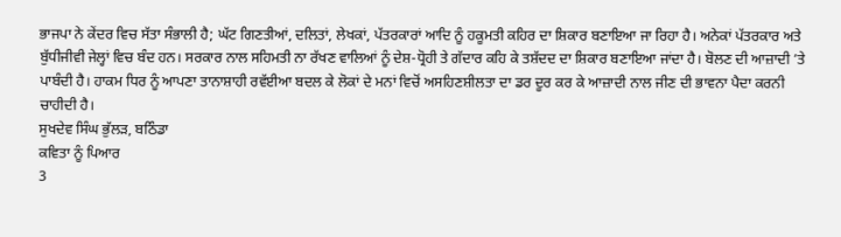ਭਾਜਪਾ ਨੇ ਕੇਂਦਰ ਵਿਚ ਸੱਤਾ ਸੰਭਾਲੀ ਹੈ; ਘੱਟ ਗਿਣਤੀਆਂ, ਦਲਿਤਾਂ, ਲੇਖਕਾਂ, ਪੱਤਰਕਾਰਾਂ ਆਦਿ ਨੂੰ ਹਕੂਮਤੀ ਕਹਿਰ ਦਾ ਸ਼ਿਕਾਰ ਬਣਾਇਆ ਜਾ ਰਿਹਾ ਹੈ। ਅਨੇਕਾਂ ਪੱਤਰਕਾਰ ਅਤੇ ਬੁੱਧੀਜੀਵੀ ਜੇਲ੍ਹਾਂ ਵਿਚ ਬੰਦ ਹਨ। ਸਰਕਾਰ ਨਾਲ ਸਹਿਮਤੀ ਨਾ ਰੱਖਣ ਵਾਲਿਆਂ ਨੂੰ ਦੇਸ਼-ਧ੍ਰੋਹੀ ਤੇ ਗੱਦਾਰ ਕਹਿ ਕੇ ਤਸ਼ੱਦਦ ਦਾ ਸ਼ਿਕਾਰ ਬਣਾਇਆ ਜਾਂਦਾ ਹੈ। ਬੋਲਣ ਦੀ ਆਜ਼ਾਦੀ ’ਤੇ ਪਾਬੰਦੀ ਹੈ। ਹਾਕਮ ਧਿਰ ਨੂੰ ਆਪਣਾ ਤਾਨਾਸ਼ਾਹੀ ਰਵੱਈਆ ਬਦਲ ਕੇ ਲੋਕਾਂ ਦੇ ਮਨਾਂ ਵਿਚੋਂ ਅਸਹਿਣਸ਼ੀਲਤਾ ਦਾ ਡਰ ਦੂਰ ਕਰ ਕੇ ਆਜ਼ਾਦੀ ਨਾਲ ਜੀਣ ਦੀ ਭਾਵਨਾ ਪੈਦਾ ਕਰਨੀ ਚਾਹੀਦੀ ਹੈ।
ਸੁਖਦੇਵ ਸਿੰਘ ਭੁੱਲੜ, ਬਠਿੰਡਾ
ਕਵਿਤਾ ਨੂੰ ਪਿਆਰ
3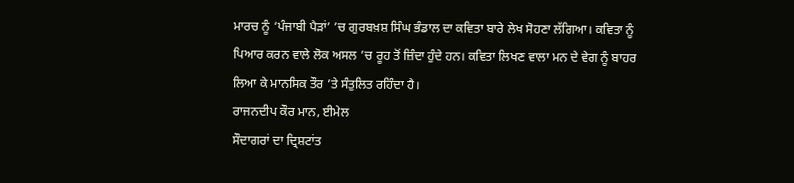ਮਾਰਚ ਨੂੰ ‘ਪੰਜਾਬੀ ਪੈੜਾਂ’ ’ਚ ਗੁਰਬਖ਼ਸ਼ ਸਿੰਘ ਭੰਡਾਲ ਦਾ ਕਵਿਤਾ ਬਾਰੇ ਲੇਖ ਸੋਹਣਾ ਲੱਗਿਆ। ਕਵਿਤਾ ਨੂੰ ਪਿਆਰ ਕਰਨ ਵਾਲੇ ਲੋਕ ਅਸਲ ’ਚ ਰੂਹ ਤੋਂ ਜ਼ਿੰਦਾ ਹੁੰਦੇ ਹਨ। ਕਵਿਤਾ ਲਿਖਣ ਵਾਲਾ ਮਨ ਦੇ ਵੇਗ ਨੂੰ ਬਾਹਰ ਲਿਆ ਕੇ ਮਾਨਸਿਕ ਤੌਰ ’ਤੇ ਸੰਤੁਲਿਤ ਰਹਿੰਦਾ ਹੈ।
ਰਾਜਨਦੀਪ ਕੌਰ ਮਾਨ, ਈਮੇਲ
ਸੌਦਾਗਰਾਂ ਦਾ ਦ੍ਰਿਸ਼ਟਾਂਤ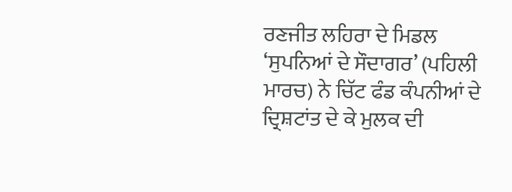ਰਣਜੀਤ ਲਹਿਰਾ ਦੇ ਮਿਡਲ ‘ਸੁਪਨਿਆਂ ਦੇ ਸੌਦਾਗਰ’ (ਪਹਿਲੀ ਮਾਰਚ) ਨੇ ਚਿੱਟ ਫੰਡ ਕੰਪਨੀਆਂ ਦੇ ਦ੍ਰਿਸ਼ਟਾਂਤ ਦੇ ਕੇ ਮੁਲਕ ਦੀ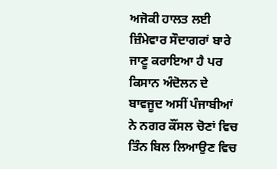ਅਜੋਕੀ ਹਾਲਤ ਲਈ ਜ਼ਿੰਮੇਵਾਰ ਸੌਦਾਗਰਾਂ ਬਾਰੇ ਜਾਣੂ ਕਰਾਇਆ ਹੈ ਪਰ ਕਿਸਾਨ ਅੰਦੋਲਨ ਦੇ ਬਾਵਜੂਦ ਅਸੀਂ ਪੰਜਾਬੀਆਂ ਨੇ ਨਗਰ ਕੌਂਸਲ ਚੋਣਾਂ ਵਿਚ ਤਿੰਨ ਬਿਲ ਲਿਆਉਣ ਵਿਚ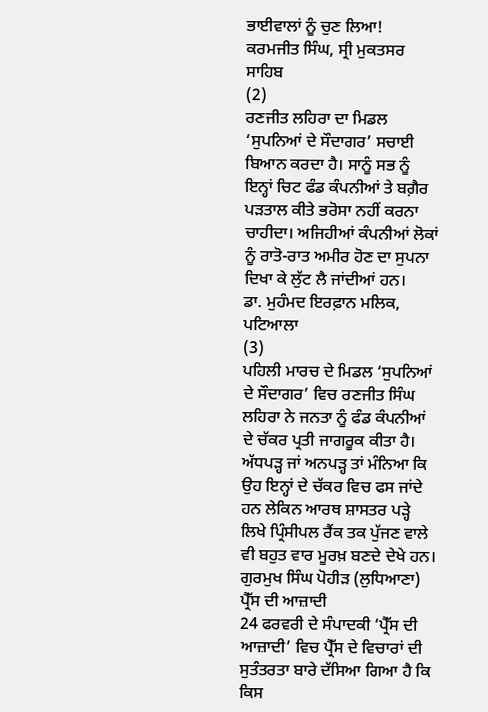ਭਾਈਵਾਲਾਂ ਨੂੰ ਚੁਣ ਲਿਆ!
ਕਰਮਜੀਤ ਸਿੰਘ, ਸ੍ਰੀ ਮੁਕਤਸਰ ਸਾਹਿਬ
(2)
ਰਣਜੀਤ ਲਹਿਰਾ ਦਾ ਮਿਡਲ ‘ਸੁਪਨਿਆਂ ਦੇ ਸੌਦਾਗਰ’ ਸਚਾਈ ਬਿਆਨ ਕਰਦਾ ਹੈ। ਸਾਨੂੰ ਸਭ ਨੂੰ ਇਨ੍ਹਾਂ ਚਿਟ ਫੰਡ ਕੰਪਨੀਆਂ ਤੇ ਬਗ਼ੈਰ ਪੜਤਾਲ ਕੀਤੇ ਭਰੋਸਾ ਨਹੀਂ ਕਰਨਾ ਚਾਹੀਦਾ। ਅਜਿਹੀਆਂ ਕੰਪਨੀਆਂ ਲੋਕਾਂ ਨੂੰ ਰਾਤੋ-ਰਾਤ ਅਮੀਰ ਹੋਣ ਦਾ ਸੁਪਨਾ ਦਿਖਾ ਕੇ ਲੁੱਟ ਲੈ ਜਾਂਦੀਆਂ ਹਨ।
ਡਾ. ਮੁਹੰਮਦ ਇਰਫ਼ਾਨ ਮਲਿਕ, ਪਟਿਆਲਾ
(3)
ਪਹਿਲੀ ਮਾਰਚ ਦੇ ਮਿਡਲ ‘ਸੁਪਨਿਆਂ ਦੇ ਸੌਦਾਗਰ’ ਵਿਚ ਰਣਜੀਤ ਸਿੰਘ ਲਹਿਰਾ ਨੇ ਜਨਤਾ ਨੂੰ ਫੰਡ ਕੰਪਨੀਆਂ ਦੇ ਚੱਕਰ ਪ੍ਰਤੀ ਜਾਗਰੂਕ ਕੀਤਾ ਹੈ। ਅੱਧਪੜ੍ਹ ਜਾਂ ਅਨਪੜ੍ਹ ਤਾਂ ਮੰਨਿਆ ਕਿ ਉਹ ਇਨ੍ਹਾਂ ਦੇ ਚੱਕਰ ਵਿਚ ਫਸ ਜਾਂਦੇ ਹਨ ਲੇਕਿਨ ਆਰਥ ਸ਼ਾਸਤਰ ਪੜ੍ਹੇ ਲਿਖੇ ਪ੍ਰਿੰਸੀਪਲ ਰੈਂਕ ਤਕ ਪੁੱਜਣ ਵਾਲੇ ਵੀ ਬਹੁਤ ਵਾਰ ਮੂਰਖ਼ ਬਣਦੇ ਦੇਖੇ ਹਨ।
ਗੁਰਮੁਖ ਸਿੰਘ ਪੋਹੀੜ (ਲੁਧਿਆਣਾ)
ਪ੍ਰੈੱਸ ਦੀ ਆਜ਼ਾਦੀ
24 ਫਰਵਰੀ ਦੇ ਸੰਪਾਦਕੀ ‘ਪ੍ਰੈੱਸ ਦੀ ਆਜ਼ਾਦੀ’ ਵਿਚ ਪ੍ਰੈੱਸ ਦੇ ਵਿਚਾਰਾਂ ਦੀ ਸੁਤੰਤਰਤਾ ਬਾਰੇ ਦੱਸਿਆ ਗਿਆ ਹੈ ਕਿ ਕਿਸ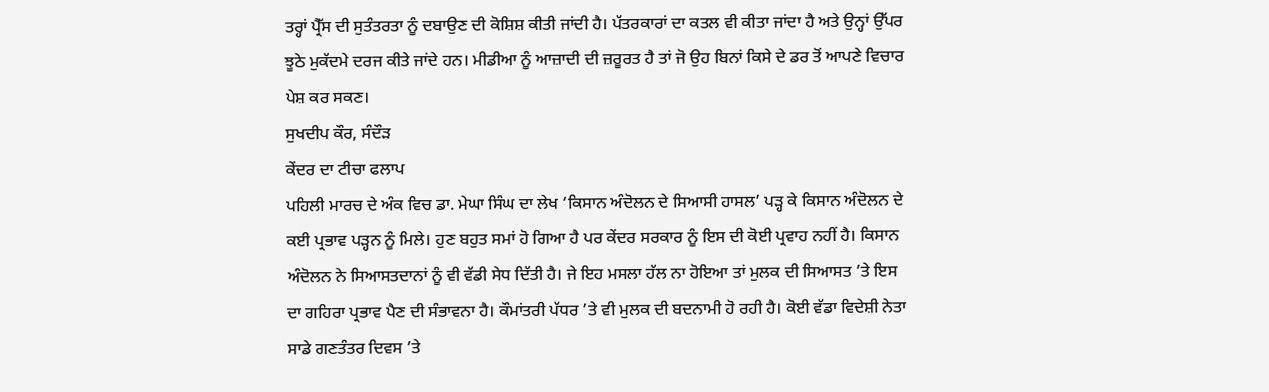ਤਰ੍ਹਾਂ ਪ੍ਰੈੱਸ ਦੀ ਸੁਤੰਤਰਤਾ ਨੂੰ ਦਬਾਉਣ ਦੀ ਕੋਸ਼ਿਸ਼ ਕੀਤੀ ਜਾਂਦੀ ਹੈ। ਪੱਤਰਕਾਰਾਂ ਦਾ ਕਤਲ ਵੀ ਕੀਤਾ ਜਾਂਦਾ ਹੈ ਅਤੇ ਉਨ੍ਹਾਂ ਉੱਪਰ ਝੂਠੇ ਮੁਕੱਦਮੇ ਦਰਜ ਕੀਤੇ ਜਾਂਦੇ ਹਨ। ਮੀਡੀਆ ਨੂੰ ਆਜ਼ਾਦੀ ਦੀ ਜ਼ਰੂਰਤ ਹੈ ਤਾਂ ਜੋ ਉਹ ਬਿਨਾਂ ਕਿਸੇ ਦੇ ਡਰ ਤੋਂ ਆਪਣੇ ਵਿਚਾਰ ਪੇਸ਼ ਕਰ ਸਕਣ।
ਸੁਖਦੀਪ ਕੌਰ, ਸੰਦੌੜ
ਕੇਂਦਰ ਦਾ ਟੀਚਾ ਫਲਾਪ
ਪਹਿਲੀ ਮਾਰਚ ਦੇ ਅੰਕ ਵਿਚ ਡਾ. ਮੇਘਾ ਸਿੰਘ ਦਾ ਲੇਖ ‘ਕਿਸਾਨ ਅੰਦੋਲਨ ਦੇ ਸਿਆਸੀ ਹਾਸਲ’ ਪੜ੍ਹ ਕੇ ਕਿਸਾਨ ਅੰਦੋਲਨ ਦੇ ਕਈ ਪ੍ਰਭਾਵ ਪੜ੍ਹਨ ਨੂੰ ਮਿਲੇ। ਹੁਣ ਬਹੁਤ ਸਮਾਂ ਹੋ ਗਿਆ ਹੈ ਪਰ ਕੇਂਦਰ ਸਰਕਾਰ ਨੂੰ ਇਸ ਦੀ ਕੋਈ ਪ੍ਰਵਾਹ ਨਹੀਂ ਹੈ। ਕਿਸਾਨ ਅੰਦੋਲਨ ਨੇ ਸਿਆਸਤਦਾਨਾਂ ਨੂੰ ਵੀ ਵੱਡੀ ਸੇਧ ਦਿੱਤੀ ਹੈ। ਜੇ ਇਹ ਮਸਲਾ ਹੱਲ ਨਾ ਹੋਇਆ ਤਾਂ ਮੁਲਕ ਦੀ ਸਿਆਸਤ ’ਤੇ ਇਸ ਦਾ ਗਹਿਰਾ ਪ੍ਰਭਾਵ ਪੈਣ ਦੀ ਸੰਭਾਵਨਾ ਹੈ। ਕੌਮਾਂਤਰੀ ਪੱਧਰ ’ਤੇ ਵੀ ਮੁਲਕ ਦੀ ਬਦਨਾਮੀ ਹੋ ਰਹੀ ਹੈ। ਕੋਈ ਵੱਡਾ ਵਿਦੇਸ਼ੀ ਨੇਤਾ ਸਾਡੇ ਗਣਤੰਤਰ ਦਿਵਸ ’ਤੇ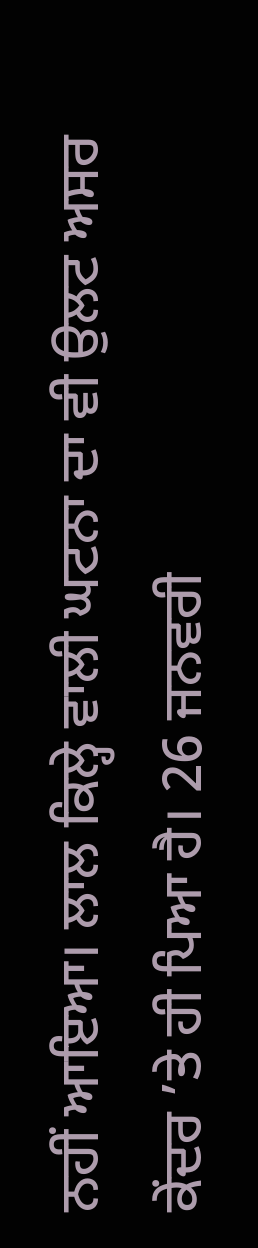ਨਹੀਂ ਆਇਆ। ਲਾਲ ਕਿਲ੍ਹੇ ਵਾਲੀ ਘਟਨਾ ਦਾ ਵੀ ਉਲਟ ਅਸਰ ਕੇਂਦਰ ’ਤੇ ਹੀ ਪਿਆ ਹੈ। 26 ਜਨਵਰੀ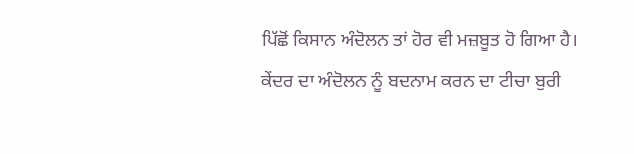ਪਿੱਛੋਂ ਕਿਸਾਨ ਅੰਦੋਲਨ ਤਾਂ ਹੋਰ ਵੀ ਮਜ਼ਬੂਤ ਹੋ ਗਿਆ ਹੈ। ਕੇਂਦਰ ਦਾ ਅੰਦੋਲਨ ਨੂੰ ਬਦਨਾਮ ਕਰਨ ਦਾ ਟੀਚਾ ਬੁਰੀ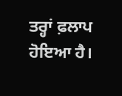ਤਰ੍ਹਾਂ ਫ਼ਲਾਪ ਹੋਇਆ ਹੈ।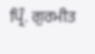ਪ੍ਰਿੰ. ਗੁਰਮੀਤ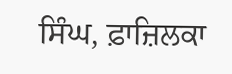ਸਿੰਘ, ਫ਼ਾਜ਼ਿਲਕਾ